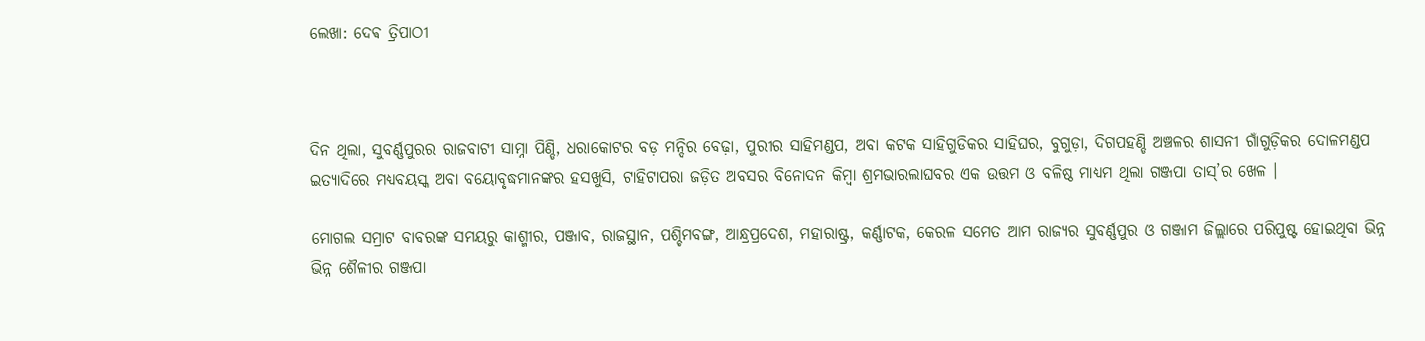ଲେଖା: ଦେଵ ତ୍ରିପାଠୀ



ଦିନ ଥିଲା, ସୁବର୍ଣ୍ଣପୁରର ରାଜବାଟୀ ସାମ୍ନା ପିଣ୍ଡି, ଧରାକୋଟର ବଡ଼ ମନ୍ଦିର ବେଢ଼ା, ପୁରୀର ସାହିମଣ୍ଡପ, ଅବା କଟକ ସାହିଗୁଡିକର ସାହିଘର, ବୁଗୁଡ଼ା, ଦିଗପହଣ୍ଡି ଅଞ୍ଚଳର ଶାସନୀ ଗାଁଗୁଡ଼ିକର ଦୋଳମଣ୍ଡପ ଇତ୍ୟାଦିରେ ମଧ୍ୟବୟସ୍କ ଅବା ବୟୋବୃଦ୍ଧମାନଙ୍କର ହସଖୁସି, ଟାହିଟାପରା ଜଡ଼ିତ ଅବସର ବିନୋଦନ କିମ୍ବା ଶ୍ରମଭାରଲାଘବର ଏକ ଉତ୍ତମ ଓ ବଳିଷ୍ଠ ମାଧ୍ୟମ ଥିଲା ଗଞ୍ଜପା ତାସ୍’ର ଖେଳ ।

ମୋଗଲ ସମ୍ରାଟ ବାବରଙ୍କ ସମୟରୁ କାଶ୍ମୀର, ପଞ୍ଜାବ, ରାଜସ୍ଥାନ, ପଶ୍ଚିମବଙ୍ଗ, ଆନ୍ଧ୍ରପ୍ରଦେଶ, ମହାରାଷ୍ଟ୍ର, କର୍ଣ୍ଣାଟକ, କେରଳ ସମେତ ଆମ ରାଜ୍ୟର ସୁବର୍ଣ୍ଣପୁର ଓ ଗଞ୍ଜାମ ଜିଲ୍ଲାରେ ପରିପୁଷ୍ଟ ହୋଇଥିବା ଭିନ୍ନ ଭିନ୍ନ ଶୈଳୀର ଗଞ୍ଜପା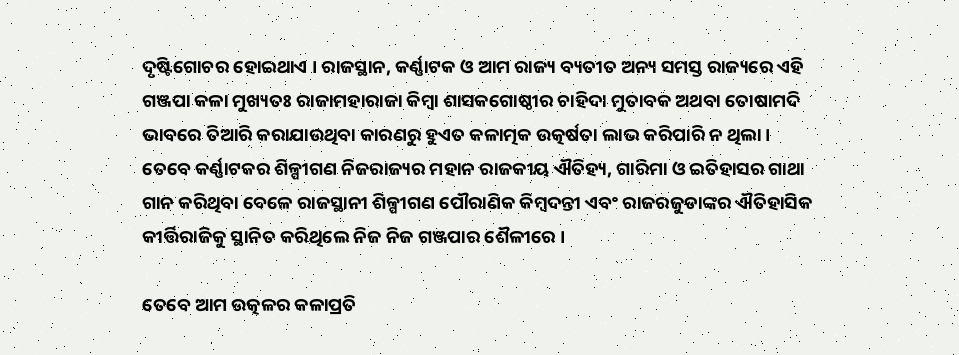ଦୃଷ୍ଟିଗୋଚର ହୋଇଥାଏ । ରାଜସ୍ଥାନ, କର୍ଣ୍ଣାଟକ ଓ ଆମ ରାଜ୍ୟ ବ୍ୟତୀତ ଅନ୍ୟ ସମସ୍ତ ରାଜ୍ୟରେ ଏହି ଗଞ୍ଜପା କଳା ମୁଖ୍ୟତଃ ରାଜାମହାରାଜା କିମ୍ବା ଶାସକଗୋଷ୍ଠୀର ଚାହିଦା ମୁତାବକ ଅଥବା ତୋଷାମଦି ଭାବରେ ତିଆରି କରାଯାଉଥିବା କାରଣରୁ ହୁଏତ କଳାତ୍ମକ ଉତ୍କର୍ଷତା ଲାଭ କରିପାରି ନ ଥିଲା । ତେବେ କର୍ଣ୍ଣାଟକର ଶିଳ୍ପୀଗଣ ନିଜରାଜ୍ୟର ମହାନ ରାଜକୀୟ ଐତିହ୍ୟ, ଗାରିମା ଓ ଇତିହାସର ଗାଥା ଗାନ କରିଥିବା ବେଳେ ରାଜସ୍ଥାନୀ ଶିଳ୍ପୀଗଣ ପୌରାଣିକ କିମ୍ବଦନ୍ତୀ ଏବଂ ରାଜରଜୁଡାଙ୍କର ଐତିହାସିକ କୀର୍ତ୍ତିରାଜିକୁ ସ୍ଥାନିତ କରିଥିଲେ ନିଜ ନିଜ ଗଞ୍ଜପାର ଶୈଳୀରେ ।

ତେବେ ଆମ ଉତ୍କଳର କଳାପ୍ରତି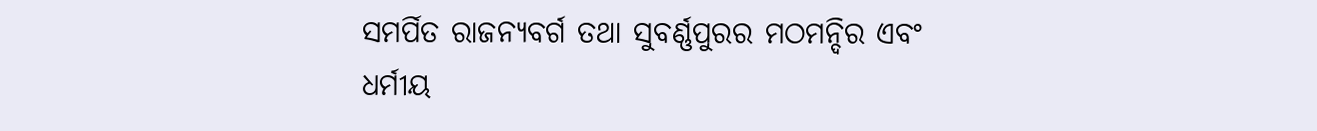ସମର୍ପିତ ରାଜନ୍ୟବର୍ଗ ତଥା ସୁବର୍ଣ୍ଣପୁରର ମଠମନ୍ଦିର ଏବଂ ଧର୍ମୀୟ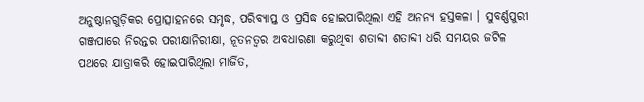ଅନୁଷ୍ଠାନଗୁଡ଼ିକର ପ୍ରୋତ୍ସାହନରେ ସମୃଦ୍ଧ, ପରିବ୍ୟାପ୍ତ ଓ ପ୍ରସିଦ୍ଧ ହୋଇପାରିଥିଲା ଏହି ଅନନ୍ୟ ହସ୍ତକଳା । ସୁବର୍ଣ୍ଣପୁରୀ ଗଞ୍ଜପାରେ ନିରନ୍ତର ପରୀକ୍ଷାନିରୀକ୍ଷା, ନୂତନତ୍ବର ଅବଧାରଣା କରୁଥିବା ଶତାବ୍ଦୀ ଶତାବ୍ଦୀ ଧରି ସମୟର ଜଟିଳ ପଥରେ ଯାତ୍ରାକରି ହୋଇପାରିଥିଲା ମାର୍ଜିତ,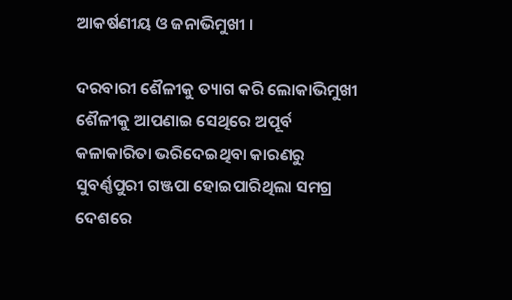ଆକର୍ଷଣୀୟ ଓ ଜନାଭିମୁଖୀ ।

ଦରବାରୀ ଶୈଳୀକୁ ତ୍ୟାଗ କରି ଲୋକାଭିମୁଖୀ ଶୈଳୀକୁ ଆପଣାଇ ସେଥିରେ ଅପୂର୍ବ କଳାକାରିତା ଭରିଦେଇଥିବା କାରଣରୁ ସୁବର୍ଣ୍ଣପୁରୀ ଗଞ୍ଜପା ହୋଇପାରିଥିଲା ସମଗ୍ର ଦେଶରେ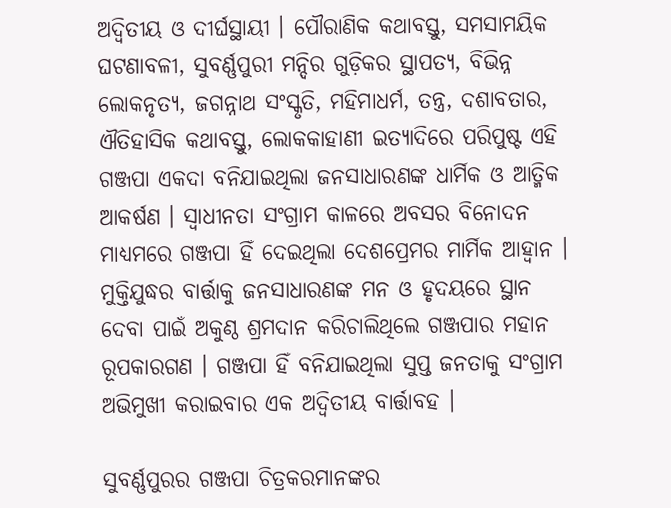ଅଦ୍ୱିତୀୟ ଓ ଦୀର୍ଘସ୍ଥାୟୀ । ପୌରାଣିକ କଥାବସ୍ତୁ, ସମସାମୟିକ ଘଟଣାବଳୀ, ସୁବର୍ଣ୍ଣପୁରୀ ମନ୍ଦିର ଗୁଡ଼ିକର ସ୍ଥାପତ୍ୟ, ବିଭିନ୍ନ ଲୋକନୃତ୍ୟ, ଜଗନ୍ନାଥ ସଂସ୍କୃତି, ମହିମାଧର୍ମ, ତନ୍ତ୍ର, ଦଶାବତାର, ଐତିହାସିକ କଥାବସ୍ତୁ, ଲୋକକାହାଣୀ ଇତ୍ୟାଦିରେ ପରିପୁଷ୍ଟ ଏହି ଗଞ୍ଜପା ଏକଦା ବନିଯାଇଥିଲା ଜନସାଧାରଣଙ୍କ ଧାର୍ମିକ ଓ ଆତ୍ମିକ ଆକର୍ଷଣ । ସ୍ବାଧୀନତା ସଂଗ୍ରାମ କାଳରେ ଅବସର ବିନୋଦନ ମାଧ୍ୟମରେ ଗଞ୍ଜପା ହିଁ ଦେଇଥିଲା ଦେଶପ୍ରେମର ମାର୍ମିକ ଆହ୍ୱାନ । ମୁକ୍ତିଯୁଦ୍ଧର ବାର୍ତ୍ତାକୁ ଜନସାଧାରଣଙ୍କ ମନ ଓ ହୃଦୟରେ ସ୍ଥାନ ଦେବା ପାଇଁ ଅକୁଣ୍ଠ ଶ୍ରମଦାନ କରିଚାଲିଥିଲେ ଗଞ୍ଜପାର ମହାନ ରୂପକାରଗଣ । ଗଞ୍ଜପା ହିଁ ବନିଯାଇଥିଲା ସୁପ୍ତ ଜନତାକୁ ସଂଗ୍ରାମ ଅଭିମୁଖୀ କରାଇବାର ଏକ ଅଦ୍ୱିତୀୟ ବାର୍ତ୍ତାବହ ।

ସୁବର୍ଣ୍ଣପୁରର ଗଞ୍ଜପା ଚିତ୍ରକରମାନଙ୍କର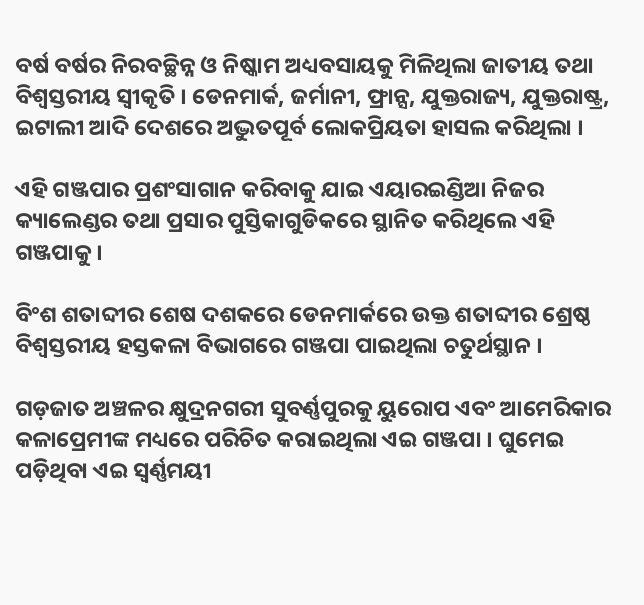ବର୍ଷ ବର୍ଷର ନିରବଚ୍ଛିନ୍ନ ଓ ନିଷ୍କାମ ଅଧ୍ୟବସାୟକୁ ମିଳିଥିଲା ଜାତୀୟ ତଥା ବିଶ୍ୱସ୍ତରୀୟ ସ୍ବୀକୃତି । ଡେନମାର୍କ, ଜର୍ମାନୀ, ଫ୍ରାନ୍ସ, ଯୁକ୍ତରାଜ୍ୟ, ଯୁକ୍ତରାଷ୍ଟ୍ର, ଇଟାଲୀ ଆଦି ଦେଶରେ ଅଦ୍ଭୁତପୂର୍ବ ଲୋକପ୍ରିୟତା ହାସଲ କରିଥିଲା ।

ଏହି ଗଞ୍ଜପାର ପ୍ରଶଂସାଗାନ କରିବାକୁ ଯାଇ ଏୟାରଇଣ୍ଡିଆ ନିଜର କ୍ୟାଲେଣ୍ଡର ତଥା ପ୍ରସାର ପୁସ୍ତିକାଗୁଡିକରେ ସ୍ଥାନିତ କରିଥିଲେ ଏହି ଗଞ୍ଜପାକୁ ।

ବିଂଶ ଶତାବ୍ଦୀର ଶେଷ ଦଶକରେ ଡେନମାର୍କରେ ଉକ୍ତ ଶତାବ୍ଦୀର ଶ୍ରେଷ୍ଠ ବିଶ୍ୱସ୍ତରୀୟ ହସ୍ତକଳା ବିଭାଗରେ ଗଞ୍ଜପା ପାଇଥିଲା ଚତୁର୍ଥସ୍ଥାନ ।

ଗଡ଼ଜାତ ଅଞ୍ଚଳର କ୍ଷୁଦ୍ରନଗରୀ ସୁବର୍ଣ୍ଣପୁରକୁ ୟୁରୋପ ଏବଂ ଆମେରିକାର କଳାପ୍ରେମୀଙ୍କ ମଧ୍ୟରେ ପରିଚିତ କରାଇଥିଲା ଏଇ ଗଞ୍ଜପା । ଘୁମେଇ ପଡ଼ିଥିବା ଏଇ ସ୍ବର୍ଣ୍ଣମୟୀ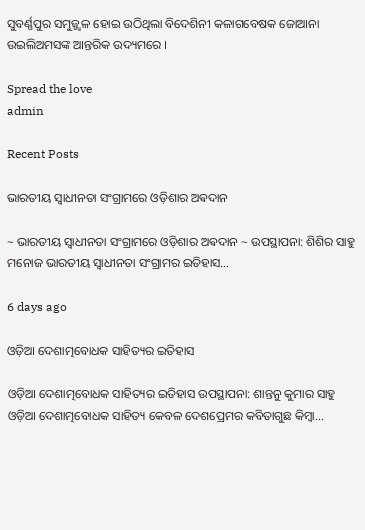ସୁବର୍ଣ୍ଣପୁର ସମୁଜ୍ଜ୍ୱଳ ହୋଇ ଉଠିଥିଲା ବିଦେଶିନୀ କଳାଗବେଷକ ଜୋଆନା ଉଇଲିଅମସଙ୍କ ଆନ୍ତରିକ ଉଦ୍ୟମରେ ।

Spread the love
admin

Recent Posts

ଭାରତୀୟ ସ୍ୱାଧୀନତା ସଂଗ୍ରାମରେ ଓଡ଼ିଶାର ଅଵଦାନ

~ ଭାରତୀୟ ସ୍ୱାଧୀନତା ସଂଗ୍ରାମରେ ଓଡ଼ିଶାର ଅଵଦାନ ~ ଉପସ୍ଥାପନା: ଶିଶିର ସାହୁ ମନୋଜ ଭାରତୀୟ ସ୍ଵାଧୀନତା ସଂଗ୍ରାମର ଇତିହାସ…

6 days ago

ଓଡ଼ିଆ ଦେଶାତ୍ମବୋଧକ ସାହିତ୍ୟର ଇତିହାସ

ଓଡ଼ିଆ ଦେଶାତ୍ମବୋଧକ ସାହିତ୍ୟର ଇତିହାସ ଉପସ୍ଥାପନା: ଶାନ୍ତନୁ କୁମାର ସାହୁ ଓଡ଼ିଆ ଦେଶାତ୍ମବୋଧକ ସାହିତ୍ୟ କେବଳ ଦେଶପ୍ରେମର କବିତାଗୁଛ କିମ୍ବା…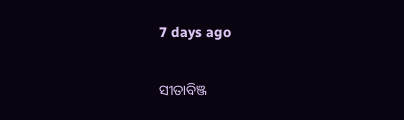7 days ago

ସୀତାବିଞ୍ଜ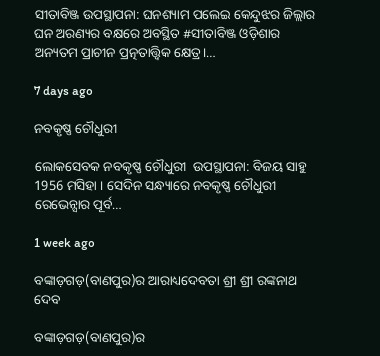ସୀତାବିଞ୍ଜ ଉପସ୍ଥାପନା: ଘନଶ୍ୟାମ ପଲେଇ କେନ୍ଦୁଝର ଜିଲ୍ଲାର ଘନ ଅରଣ୍ୟର ବକ୍ଷରେ ଅବସ୍ଥିତ #ସୀତାବିଞ୍ଜ ଓଡ଼ିଶାର ଅନ୍ୟତମ ପ୍ରାଚୀନ ପ୍ରତ୍ନତାତ୍ତ୍ୱିକ କ୍ଷେତ୍ର।…

7 days ago

ନବକୃଷ୍ଣ ଚୌଧୁରୀ

ଲୋକସେବକ ନବକୃଷ୍ଣ ଚୌଧୁରୀ  ଉପସ୍ଥାପନା: ବିଜୟ ସାହୁ 1956 ମସିହା । ସେଦିନ ସନ୍ଧ୍ୟାରେ ନବକୃଷ୍ଣ ଚୌଧୁରୀ ରେଭେନ୍ସାର ପୂର୍ବ…

1 week ago

ବଙ୍କାଡ଼ଗଡ଼(ବାଣପୁର)ର ଆରାଧ୍ୟଦେବତା ଶ୍ରୀ ଶ୍ରୀ ରଙ୍କନାଥ ଦେବ

ବଙ୍କାଡ଼ଗଡ଼(ବାଣପୁର)ର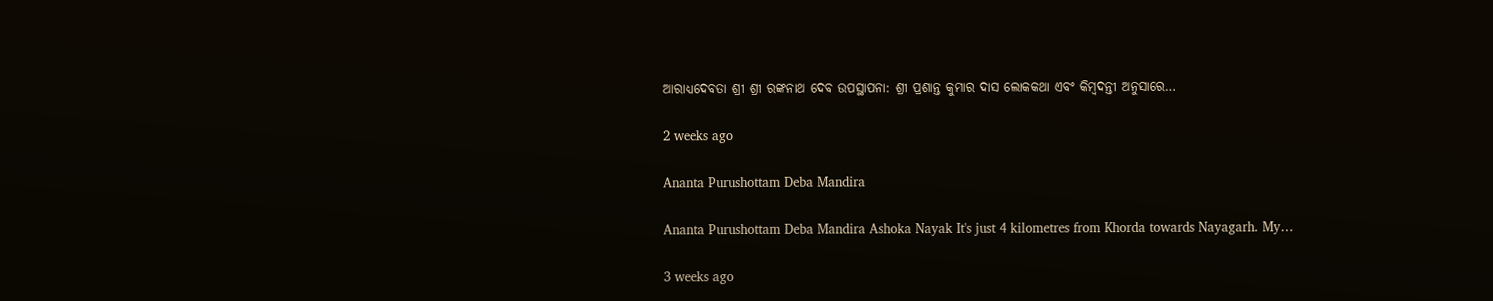ଆରାଧ୍ୟଦେବତା ଶ୍ରୀ ଶ୍ରୀ ରଙ୍କନାଥ ଦେବ ଉପସ୍ଥାପନା: ଶ୍ରୀ ପ୍ରଶାନ୍ତ କୁମାର ଦାସ ଲୋକକଥା ଏବଂ କିମ୍ବଦନ୍ତୀ ଅନୁସାରେ…

2 weeks ago

Ananta Purushottam Deba Mandira

Ananta Purushottam Deba Mandira Ashoka Nayak It's just 4 kilometres from Khorda towards Nayagarh. My…

3 weeks ago